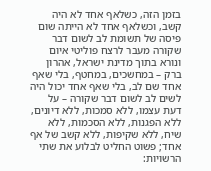בזמן הזה, כשלאף אחד לא היה קשב, וכשלאף אחד לא הייתה שום פיסה של תשומת לב לשום דבר שקורה מעבר לרצח פוליטי איום ונורא בתוך מדינת ישראל, אהרון ברק – במחשכים, במחטף, בלי שאף אחד שם לב, בלי שאף אחד יכול היה לשים לב לשום דבר שקורה – על דעת עצמו, ללא סמכות, ללא דיונים, ללא הפגנות, ללא הסכמות, ללא שיח, ללא שקיפות, ללא קשב של אף אחד; פשוט החליט לבלוע את שתי הרשויות: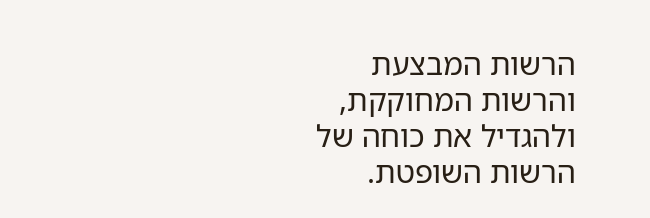הרשות המבצעת והרשות המחוקקת, ולהגדיל את כוחה של הרשות השופטת.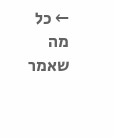← כל מה שאמר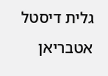גלית דיסטל אטבריאן